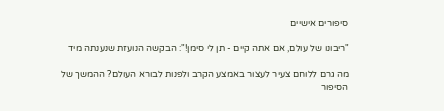סיפורים אישיים

"ריבונו של עולם, אם אתה קיים - תן לי סימן!": הבקשה הנועזת שנענתה מיד

מה גרם ללוחם צעיר לעצור באמצע הקרב ולפנות לבורא העולם? ההמשך של הסיפור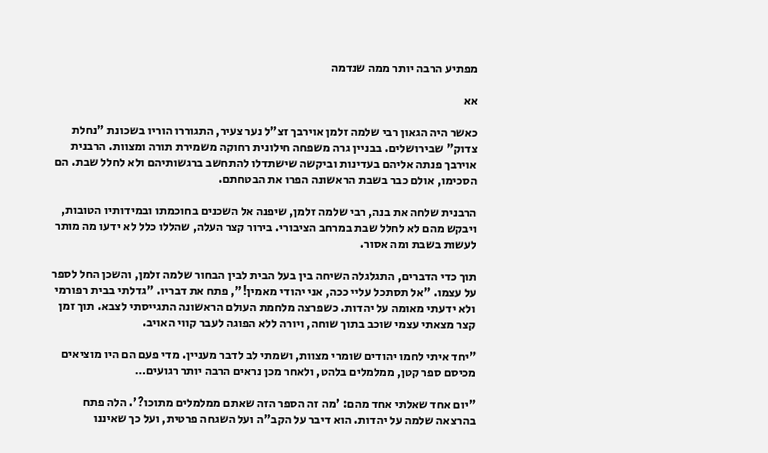מפתיע הרבה יותר ממה שנדמה

אא

כאשר היה הגאון רבי שלמה זלמן אוירבך זצ"ל נער צעיר, התגוררו הוריו בשכונת "נחלת צדוק" שבירושלים. בבניין גרה משפחה חילונית רחוקה משמירת תורה ומצוות. הרבנית אוירבך פנתה אליהם בעדינות וביקשה שישתדלו להתחשב ברגשותיהם ולא לחלל שבת. הם הסכימו, אולם כבר בשבת הראשונה הפרו את הבטחתם.

הרבנית שלחה את בנה, רבי שלמה זלמן, שיפנה אל השכנים בחוכמתו ובמידותיו הטובות, ויבקש מהם לא לחלל שבת במרחב הציבורי. בירור קצר העלה, שהללו כלל לא ידעו מה מותר לעשות בשבת ומה אסור.

תוך כדי הדברים, התגלגלה השיחה בין בעל הבית לבין הבחור שלמה זלמן, והשכן החל לספר על עצמו. "אל תסתכל עליי ככה, אני יהודי מאמין!", פתח את דבריו. "גדלתי בבית רפורמי ולא ידעתי מאומה על יהדות. כשפרצה מלחמת העולם הראשונה התגייסתי לצבא. תוך זמן קצר מצאתי עצמי שוכב בתוך שוחה, ויורה ללא הפוגה לעבר קווי האויב.

"יחד איתי לחמו יהודים שומרי מצוות, ושמתי לב לדבר מעניין. מדי פעם הם היו מוציאים מכיסם ספר קטן, ממלמלים בלהט, ולאחר מכן נראים הרבה יותר רגועים…

"יום אחד שאלתי אחד מהם: 'מה זה הספר הזה שאתם ממלמלים מתוכו?'. הלה פתח בהרצאה שלמה על יהדות. הוא דיבר על הקב"ה ועל השגחה פרטית, ועל כך שאיננו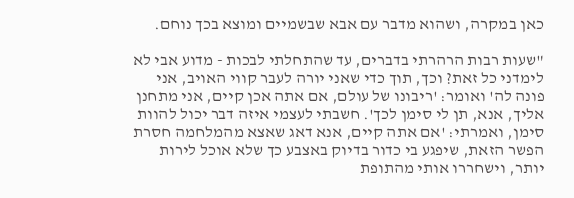כאן במקרה, ושהוא מדבר עם אבא שבשמיים ומוצא בכך נוחם.

"שעות רבות הרהרתי בדברים, עד שהתחלתי לבכות - מדוע אבי לא לימדני כל זאת? וכך, תוך כדי שאני יורה לעבר קווי האויב, אני פונה לה' ואומר: 'ריבונו של עולם, אם אתה אכן קיים, אני מתחנן אליך, אנא, תן לי סימן לכך'. חשבתי לעצמי איזה דבר יכול להוות סימן, ואמרתי: 'אם אתה קיים, אנא דאג שאצא מהמלחמה חסרת הפשר הזאת, שיפגע בי כדור בדיוק באצבע כך שלא אוכל לירות יותר, וישחררו אותי מהתופת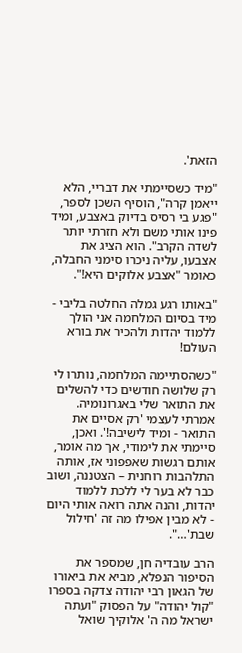הזאת'.

"מיד כשסיימתי את דבריי, הלא ייאמן קרה", הוסיף השכן לספר, "פגע בי רסיס בדיוק באצבע, ומיד פינו אותי משם ולא חזרתי יותר לשדה הקרב". הוא הציג את אצבעו, עליה ניכרו סימני החבלה, כאומר "אצבע אלוקים היא!".

"באותו רגע גמלה החלטה בליבי - מיד בסיום המלחמה אני הולך ללמוד יהדות ולהכיר את בורא העולם!

"כשהסתיימה המלחמה, נותרו לי רק שלושה חודשים כדי להשלים את התואר שלי באגרונומיה. אמרתי לעצמי 'רק אסיים את התואר - ומיד לישיבה!'. ואכן, סיימתי את לימודי, אך מה אומר, אותם רגשות שאפפוני אז, אותה התלהבות רוחנית – הצטננה, ושוב כבר לא בער לי ללכת ללמוד יהדות, והנה אתה רואה אותי היום - לא מבין אפילו מה זה 'חילול שבת'…".

הרב עובדיה חן, שמספר את הסיפור הנפלא, מביא את ביאורו של הגאון רבי יהודה צדקה בספרו "קול יהודה" על הפסוק "ועתה ישראל מה ה' אלוקיך שואל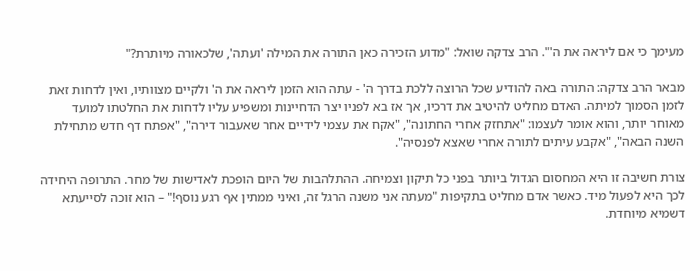מעימך כי אם ליראה את ה'". הרב צדקה שואל: "מדוע הזכירה כאן התורה את המילה 'ועתה', שלכאורה מיותרת?"

מבאר הרב צדקה: התורה באה להודיע שכל הרוצה ללכת בדרך ה' - עתה הוא הזמן ליראה את ה' ולקיים מצוותיו, ואין לדחות זאת לזמן הסמוך למיתה. האדם מחליט להיטיב את דרכיו, אך אז בא לפניו יצר הדחיינות ומשפיע עליו לדחות את החלטתו למועד מאוחר יותר, והוא אומר לעצמו: "אתחזק אחרי החתונה", "אקח את עצמי לידיים אחר שאעבור דירה", "אפתח דף חדש מתחילת השנה הבאה", "אקבע עיתים לתורה אחרי שאצא לפנסיה".

צורת חשיבה זו היא המחסום הגדול ביותר בפני כל תיקון וצמיחה. ההתלהבות של היום הופכת לאדישות של מחר. התרופה היחידה לכך היא לפעול מיד. כאשר אדם מחליט בתקיפות "מעתה אני משנה הרגל זה, ואיני ממתין אף רגע נוסף!" – הוא זוכה לסייעתא דשמיא מיוחדת.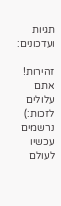תגיות ועדכונים:

זהירות! אתם עלולים לזכות:) נרשמים עכשיו לעולם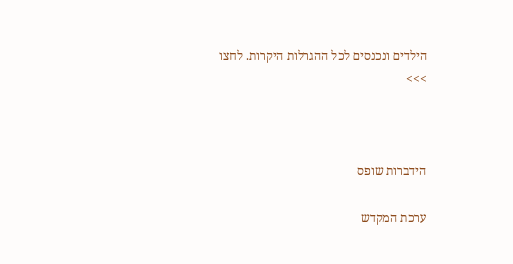הילדים ונכנסים לכל ההגרלות היקרות. לחצו >>>



הידברות שופס

ערכת המקדש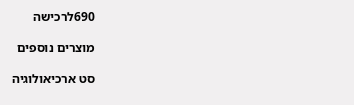690לרכישה

מוצרים נוספים

סט ארכיאולוגיה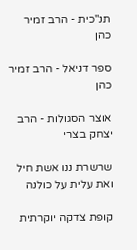תנ"כית - הרב זמיר כהן

ספר דניאל - הרב זמיר כהן

אוצר הסגולות - הרב יצחק בצרי

שרשרת ננו אשת חיל ואת עלית על כולנה

קופת צדקה יוקרתית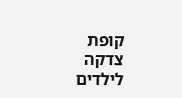קופת צדקה לילדים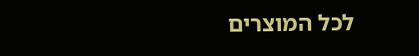לכל המוצרים